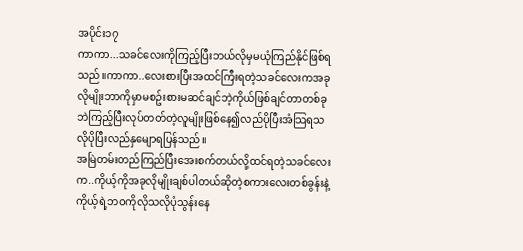အပိုင်း၁၇
ကာကာ...သခင်လေးကိုကြည့်ပြီးဘယ်လိုမှမယုံကြည်နိုင်ဖြစ်ရသည်။ကာကာ..လေးစားပြီးအထင်ကြီးရတဲ့သခင်လေးကအခုလိုမျိုးဘာကိုမှာမစဥ်းစားမဆင်ချင်ဘဲ့ကိုယ်ဖြစ်ချင်တာတစ်ခုဘဲကြည့်ပြီးလုပ်တတ်တဲ့လူမျိုးဖြစ်နေ၍လည်ပိုပြီးအံသြရသလိုပိုပြီးလည်နှမျောရပြန်သည်။
အမြဲတမ်းတည်ကြည်ပြီးအေးစက်တယ်လို့ထင်ရတဲ့သခင်လေးက..ကိုယ့်ကိုအခုလိုမျိုးချစ်ပါတယ်ဆိုတဲ့စကားလေးတစ်ခွန်းနဲ့ကိုယ့်ရဲ့ဘဝကိုလိုသလိုပုံသွန်းနေ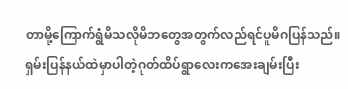တာမို့ကြောက်ရွံမိသလိုမိဘတွေအတွက်လည်ရင်ပူမိဂပြန်သည်။
ရှမ်းပြန်နယ်ထဲမှာပါတဲ့ဂုတ်ထိပ်ရွာလေးကအေးချမ်းပြီး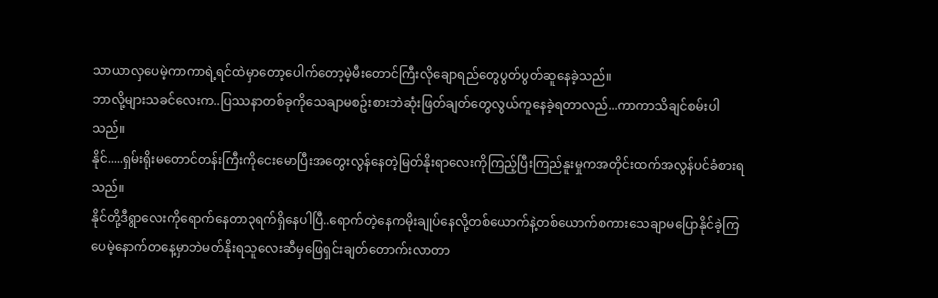သာယာလှပေမဲ့ကာကာရဲ့ရင်ထဲမှာတော့ပေါက်တော့မဲ့မီးတောင်ကြီးလိုချောရည်တွေပွတ်ပွတ်ဆူနေခဲ့သည်။
ဘာလို့များသခင်လေးက..ပြဿနာတစ်ခုကိုသေချာမစဥ်းစားဘဲဆုံးဖြတ်ချတ်တွေလွယ်ကူနေခဲ့ရတာလည်...ကာကာသိချင်စမ်းပါသည်။
နိုင်.....ရှမ်းရိုးမတောင်တန်းကြီးကိုငေးမောပြီးအတွေးလွန်နေတဲ့မြတ်နိုးရာလေးကိုကြည့်ပြီးကြည်နူးမှုကအတိုင်းထက်အလွန်ပင်ခံစားရသည်။
နိုင်တို့ဒီရွာလေးကိုရောက်နေတာ၃ရက်ရှိနေပါပြီ..ရောက်တဲ့နေကမိုးချုပ်နေလို့တစ်ယောက်နဲ့တစ်ယောက်စကားသေချာမပြောနိုင်ခဲ့ကြပေမဲ့နောက်တနေ့မှာဘဲမတ်နိုးရသူလေးဆီမှဖြေရှင်းချတ်တောက်းလာတာ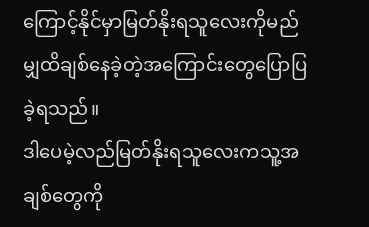ကြောင့်နိုင်မှာမြတ်နိုးရသူလေးကိုမည်မျှထိချစ်နေခဲ့တဲ့အကြောင်းတွေပြောပြခဲ့ရသည်။
ဒါပေမဲ့လည်မြတ်နိုးရသူလေးကသူ့အချစ်တွေကို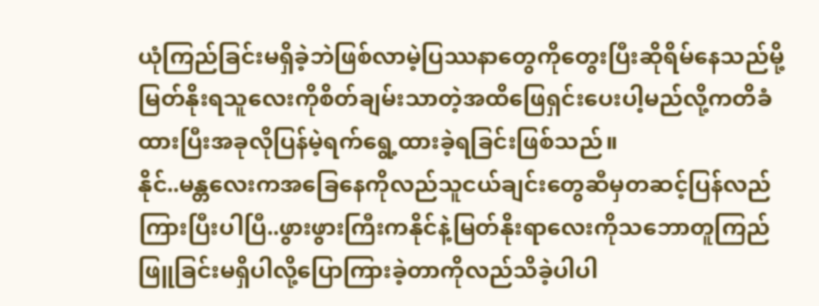ယုံကြည်ခြင်းမရှိခဲ့ဘဲဖြစ်လာမဲ့ပြဿနာတွေကိုတွေးပြီးဆိုရိမ်နေသည်မို့မြတ်နိုးရသူလေးကိုစိတ်ချမ်းသာတဲ့အထိဖြေရှင်းပေးပါ့မည်လို့ကတိခံထားပြီးအခုလိုပြန်မဲ့ရက်ရွေ့ထားခဲ့ရခြင်းဖြစ်သည်။
နိုင်..မန္တလေးကအခြေနေကိုလည်သူငယ်ချင်းတွေဆီမှတဆင့်ပြန်လည်ကြားပြီးပါပြီ..ဖွားဖွားကြီးကနိုင်နဲ့မြတ်နိုးရာလေးကိုသဘောတူကြည်ဖြူခြင်းမရှိပါလို့ပြောကြားခဲ့တာကိုလည်သိခဲ့ပါပါ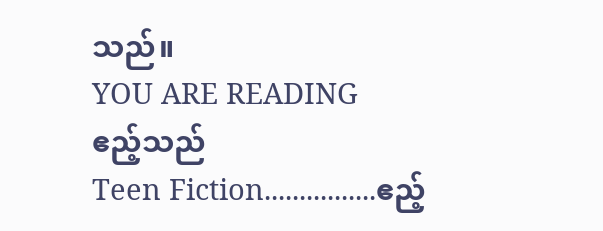သည်။
YOU ARE READING
ဧည့်သည်
Teen Fiction................ဧည့်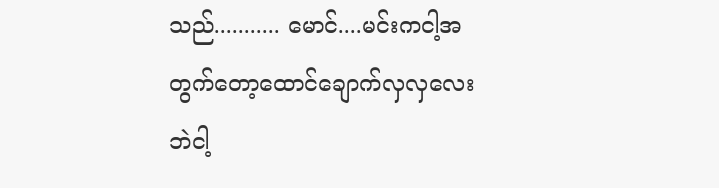သည်........... မောင်....မင်းကငါ့အတွက်တော့ထောင်ချောက်လှလှလေးဘဲငါ့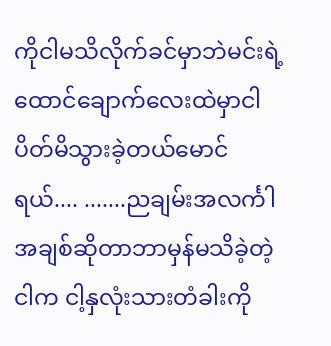ကိုငါမသိလိုက်ခင်မှာဘဲမင်းရဲ့ထောင်ချောက်လေးထဲမှာငါပိတ်မိသွားခဲ့တယ်မောင်ရယ်.... .......ညချမ်းအလင်္ကါ အချစ်ဆိုတာဘာမှန်မသိခဲ့တဲ့ငါက ငါ့နှလုံးသားတံခါးကို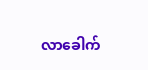လာခေါက်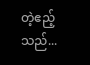တဲ့ဧည့်သည်...